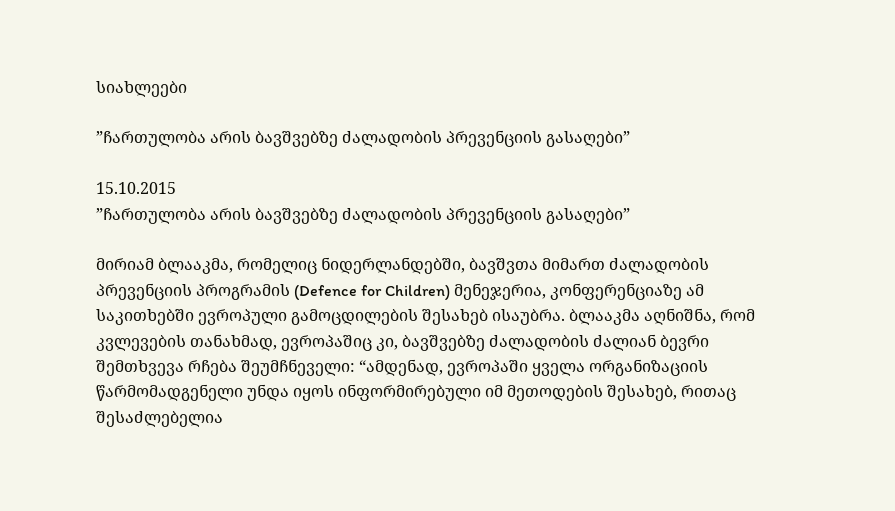სიახლეები

”ჩართულობა არის ბავშვებზე ძალადობის პრევენციის გასაღები”

15.10.2015
”ჩართულობა არის ბავშვებზე ძალადობის პრევენციის გასაღები”

მირიამ ბლააკმა, რომელიც ნიდერლანდებში, ბავშვთა მიმართ ძალადობის პრევენციის პროგრამის (Defence for Children) მენეჯერია, კონფერენციაზე ამ საკითხებში ევროპული გამოცდილების შესახებ ისაუბრა. ბლააკმა აღნიშნა, რომ კვლევების თანახმად, ევროპაშიც კი, ბავშვებზე ძალადობის ძალიან ბევრი შემთხვევა რჩება შეუმჩნეველი: “ამდენად, ევროპაში ყველა ორგანიზაციის წარმომადგენელი უნდა იყოს ინფორმირებული იმ მეთოდების შესახებ, რითაც შესაძლებელია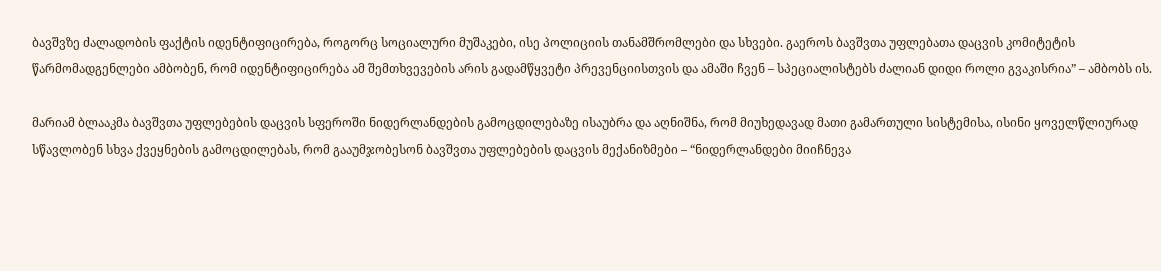ბავშვზე ძალადობის ფაქტის იდენტიფიცირება, როგორც სოციალური მუშაკები, ისე პოლიციის თანამშრომლები და სხვები. გაეროს ბავშვთა უფლებათა დაცვის კომიტეტის წარმომადგენლები ამბობენ, რომ იდენტიფიცირება ამ შემთხვევების არის გადამწყვეტი პრევენციისთვის და ამაში ჩვენ – სპეციალისტებს ძალიან დიდი როლი გვაკისრია” – ამბობს ის.

მარიამ ბლააკმა ბავშვთა უფლებების დაცვის სფეროში ნიდერლანდების გამოცდილებაზე ისაუბრა და აღნიშნა, რომ მიუხედავად მათი გამართული სისტემისა, ისინი ყოველწლიურად სწავლობენ სხვა ქვეყნების გამოცდილებას, რომ გააუმჯობესონ ბავშვთა უფლებების დაცვის მექანიზმები – “ნიდერლანდები მიიჩნევა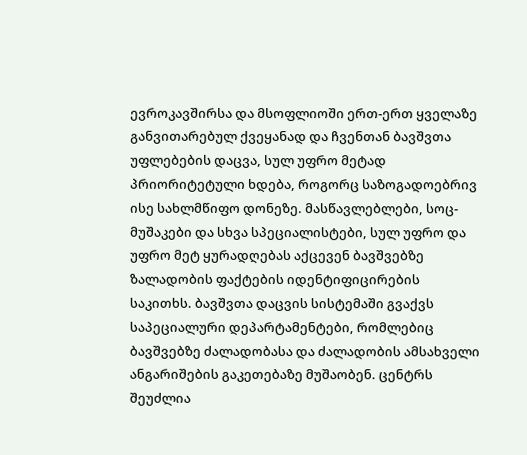ევროკავშირსა და მსოფლიოში ერთ-ერთ ყველაზე განვითარებულ ქვეყანად და ჩვენთან ბავშვთა უფლებების დაცვა, სულ უფრო მეტად პრიორიტეტული ხდება, როგორც საზოგადოებრივ ისე სახლმწიფო დონეზე. მასწავლებლები, სოც-მუშაკები და სხვა სპეციალისტები, სულ უფრო და უფრო მეტ ყურადღებას აქცევენ ბავშვებზე ზალადობის ფაქტების იდენტიფიცირების საკითხს. ბავშვთა დაცვის სისტემაში გვაქვს საპეციალური დეპარტამენტები, რომლებიც ბავშვებზე ძალადობასა და ძალადობის ამსახველი ანგარიშების გაკეთებაზე მუშაობენ. ცენტრს შეუძლია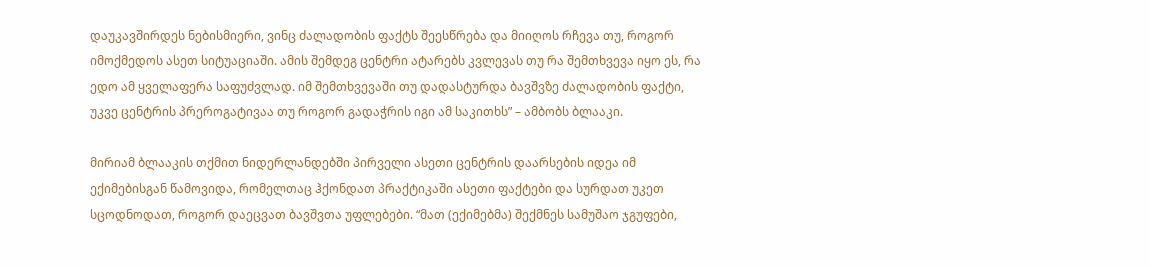დაუკავშირდეს ნებისმიერი, ვინც ძალადობის ფაქტს შეესწრება და მიიღოს რჩევა თუ, როგორ იმოქმედოს ასეთ სიტუაციაში. ამის შემდეგ ცენტრი ატარებს კვლევას თუ რა შემთხვევა იყო ეს, რა ედო ამ ყველაფერა საფუძვლად. იმ შემთხვევაში თუ დადასტურდა ბავშვზე ძალადობის ფაქტი, უკვე ცენტრის პრეროგატივაა თუ როგორ გადაჭრის იგი ამ საკითხს” – ამბობს ბლააკი.

მირიამ ბლააკის თქმით ნიდერლანდებში პირველი ასეთი ცენტრის დაარსების იდეა იმ ექიმებისგან წამოვიდა, რომელთაც ჰქონდათ პრაქტიკაში ასეთი ფაქტები და სურდათ უკეთ სცოდნოდათ, როგორ დაეცვათ ბავშვთა უფლებები. “მათ (ექიმებმა) შექმნეს სამუშაო ჯგუფები,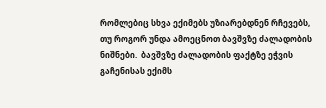რომლებიც სხვა ექიმებს უზიარებდნენ რჩევებს, თუ როგორ უნდა ამოეცნოთ ბავშვზე ძალადობის ნიშნები.  ბავშვზე ძალადობის ფაქტზე ეჭვის გაჩენისას ექიმს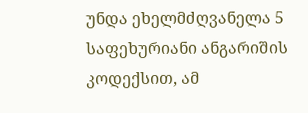უნდა ეხელმძღვანელა 5 საფეხურიანი ანგარიშის კოდექსით, ამ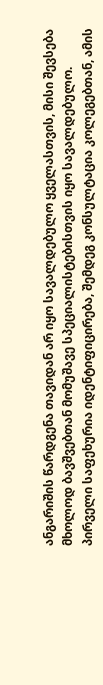ანგარიშის წარდგენა თავიდან არ იყო სავალდებულო ყველასთვის, მისი შევსება მხოლოდ ბავშვებთან მომუშავე სპეციალისტებისთვის იყო სავალდებულო. პირველი საფეხურია იდენტიფიცირება, შემდეგ კონსულტაცია კოლეგებთან, ამის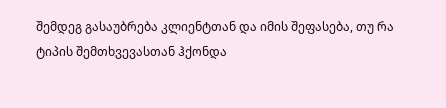შემდეგ გასაუბრება კლიენტთან და იმის შეფასება, თუ რა ტიპის შემთხვევასთან ჰქონდა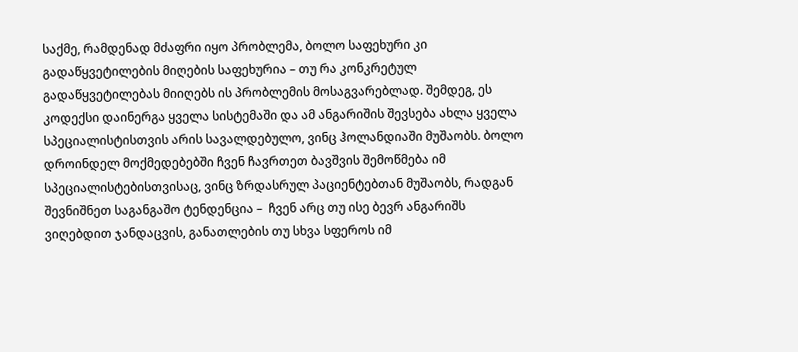საქმე, რამდენად მძაფრი იყო პრობლემა, ბოლო საფეხური კი გადაწყვეტილების მიღების საფეხურია – თუ რა კონკრეტულ გადაწყვეტილებას მიიღებს ის პრობლემის მოსაგვარებლად. შემდეგ, ეს კოდექსი დაინერგა ყველა სისტემაში და ამ ანგარიშის შევსება ახლა ყველა სპეციალისტისთვის არის სავალდებულო, ვინც ჰოლანდიაში მუშაობს. ბოლო დროინდელ მოქმედებებში ჩვენ ჩავრთეთ ბავშვის შემოწმება იმ სპეციალისტებისთვისაც, ვინც ზრდასრულ პაციენტებთან მუშაობს, რადგან შევნიშნეთ საგანგაშო ტენდენცია –  ჩვენ არც თუ ისე ბევრ ანგარიშს ვიღებდით ჯანდაცვის, განათლების თუ სხვა სფეროს იმ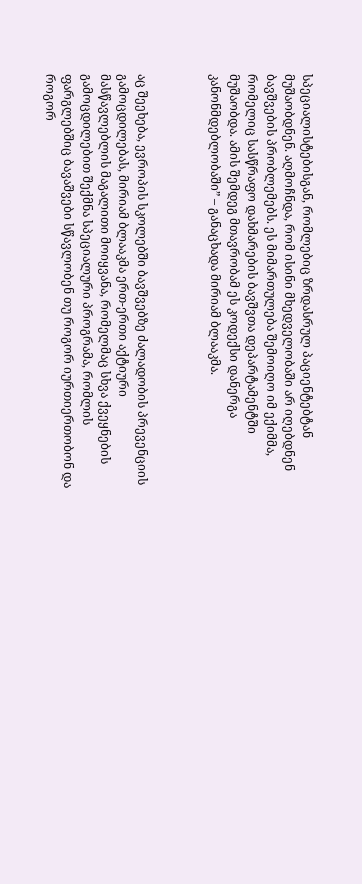სპეციალისტებისგან, რომლებიც ზრდასრულ პაციენტებტან მუშაობდნენ. აღმოჩნდა, რომ ისინი მხედველობაში არ იღებდნენ ბავშვების პრობლემებს. ეს მიმართულება შემოიღო იმ ექიმმა, რომელიც სასწრაფო დახმარების ბავშვთა დეპარტამენტში მუშაობდა. ამის შემდეგ მთავრობამ ეს კოდექსი დანერგა კანონმდებლობაში” – განაცხადა მირიამ ბლააკმა.



აც შეეხება, ევროპის სკოლებში ბავშვებზე ძალადობის პრევენციის გამოცდილებას, მირიამ ბლააკმა ერთ-ერთი აქტიური მასწავლებლის მაგალითი მოიყვანა, რომელმაც სხვა ქვეყნების გამოცდილებით შექმნა სპეციალური პროგრამა, რომლის ფარგლებშიც ბავაშვები სწავლობენ თუ როგორ იურთიერთობონ და როგორ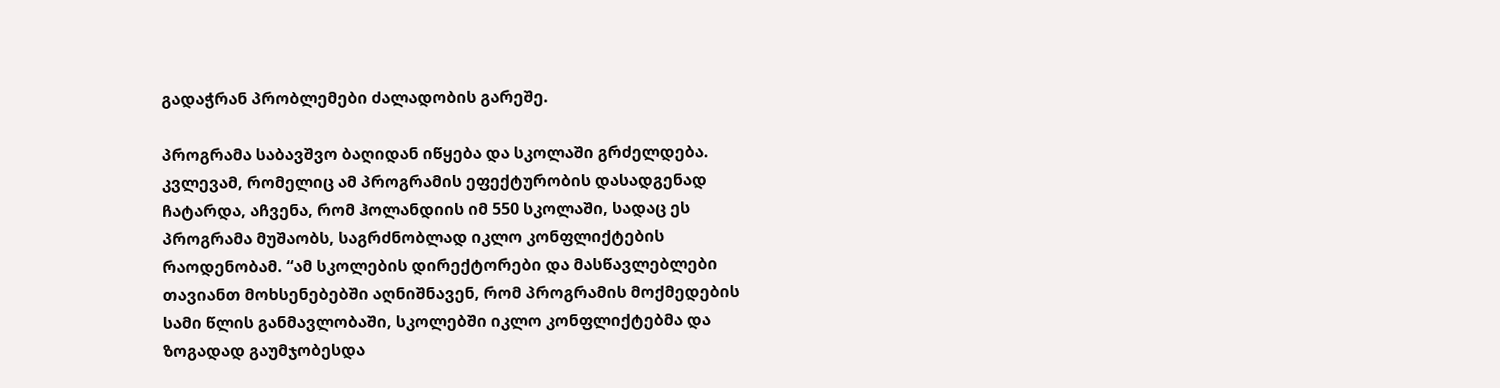გადაჭრან პრობლემები ძალადობის გარეშე.

პროგრამა საბავშვო ბაღიდან იწყება და სკოლაში გრძელდება. კვლევამ, რომელიც ამ პროგრამის ეფექტურობის დასადგენად ჩატარდა, აჩვენა, რომ ჰოლანდიის იმ 550 სკოლაში, სადაც ეს პროგრამა მუშაობს, საგრძნობლად იკლო კონფლიქტების რაოდენობამ. “ამ სკოლების დირექტორები და მასწავლებლები თავიანთ მოხსენებებში აღნიშნავენ, რომ პროგრამის მოქმედების სამი წლის განმავლობაში, სკოლებში იკლო კონფლიქტებმა და ზოგადად გაუმჯობესდა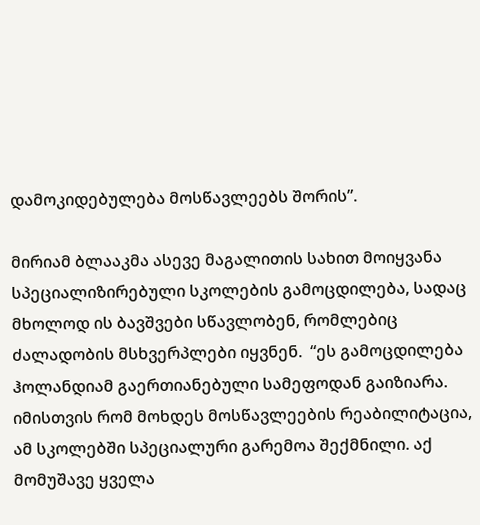დამოკიდებულება მოსწავლეებს შორის”.

მირიამ ბლააკმა ასევე მაგალითის სახით მოიყვანა სპეციალიზირებული სკოლების გამოცდილება, სადაც მხოლოდ ის ბავშვები სწავლობენ, რომლებიც ძალადობის მსხვერპლები იყვნენ.  “ეს გამოცდილება ჰოლანდიამ გაერთიანებული სამეფოდან გაიზიარა. იმისთვის რომ მოხდეს მოსწავლეების რეაბილიტაცია, ამ სკოლებში სპეციალური გარემოა შექმნილი. აქ მომუშავე ყველა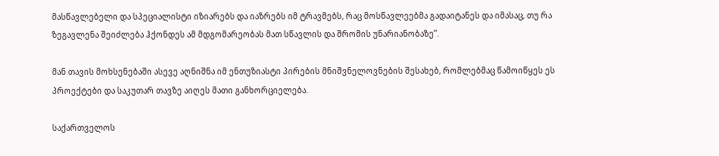მასწავლებელი და სპეციალისტი იზიარებს და იაზრებს იმ ტრავმებს, რაც მოსწავლეებმა გადაიტანეს და იმასაც, თუ რა ზეგავლენა შეიძლება ჰქონდეს ამ მდგომარეობას მათ სწავლის და შრომის უნარიანობაზე”.

მან თავის მოხსენებაში ასევე აღნიშნა იმ ენთუზიასტი პირების მნიშვნელოვნების შესახებ, რომლებმაც წამოიწყეს ეს პროექტები და საკუთარ თავზე აიღეს მათი განხორციელება.

საქართველოს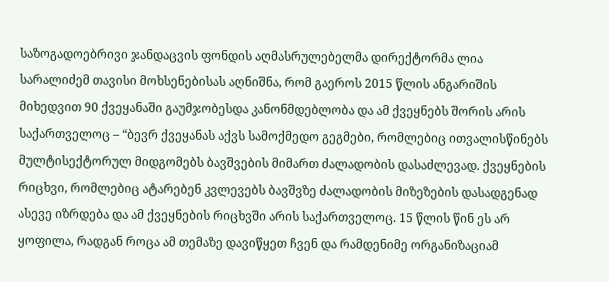საზოგადოებრივი ჯანდაცვის ფონდის აღმასრულებელმა დირექტორმა ლია სარალიძემ თავისი მოხსენებისას აღნიშნა, რომ გაეროს 2015 წლის ანგარიშის მიხედვით 90 ქვეყანაში გაუმჯობესდა კანონმდებლობა და ამ ქვეყნებს შორის არის საქართველოც – “ბევრ ქვეყანას აქვს სამოქმედო გეგმები, რომლებიც ითვალისწინებს მულტისექტორულ მიდგომებს ბავშვების მიმართ ძალადობის დასაძლევად. ქვეყნების რიცხვი, რომლებიც ატარებენ კვლევებს ბავშვზე ძალადობის მიზეზების დასადგენად ასევე იზრდება და ამ ქვეყნების რიცხვში არის საქართველოც. 15 წლის წინ ეს არ ყოფილა, რადგან როცა ამ თემაზე დავიწყეთ ჩვენ და რამდენიმე ორგანიზაციამ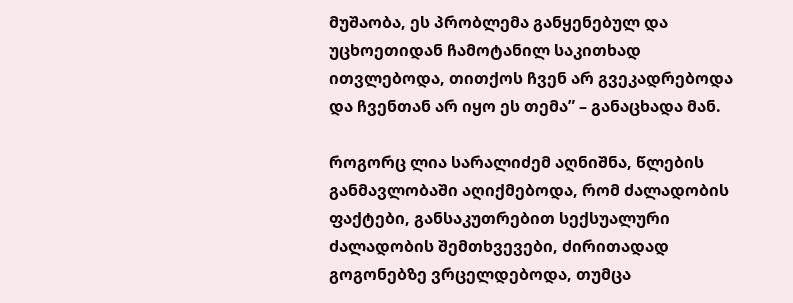მუშაობა, ეს პრობლემა განყენებულ და უცხოეთიდან ჩამოტანილ საკითხად ითვლებოდა, თითქოს ჩვენ არ გვეკადრებოდა და ჩვენთან არ იყო ეს თემა” – განაცხადა მან.

როგორც ლია სარალიძემ აღნიშნა, წლების განმავლობაში აღიქმებოდა, რომ ძალადობის ფაქტები, განსაკუთრებით სექსუალური ძალადობის შემთხვევები, ძირითადად გოგონებზე ვრცელდებოდა, თუმცა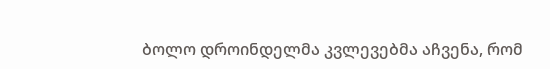ბოლო დროინდელმა კვლევებმა აჩვენა, რომ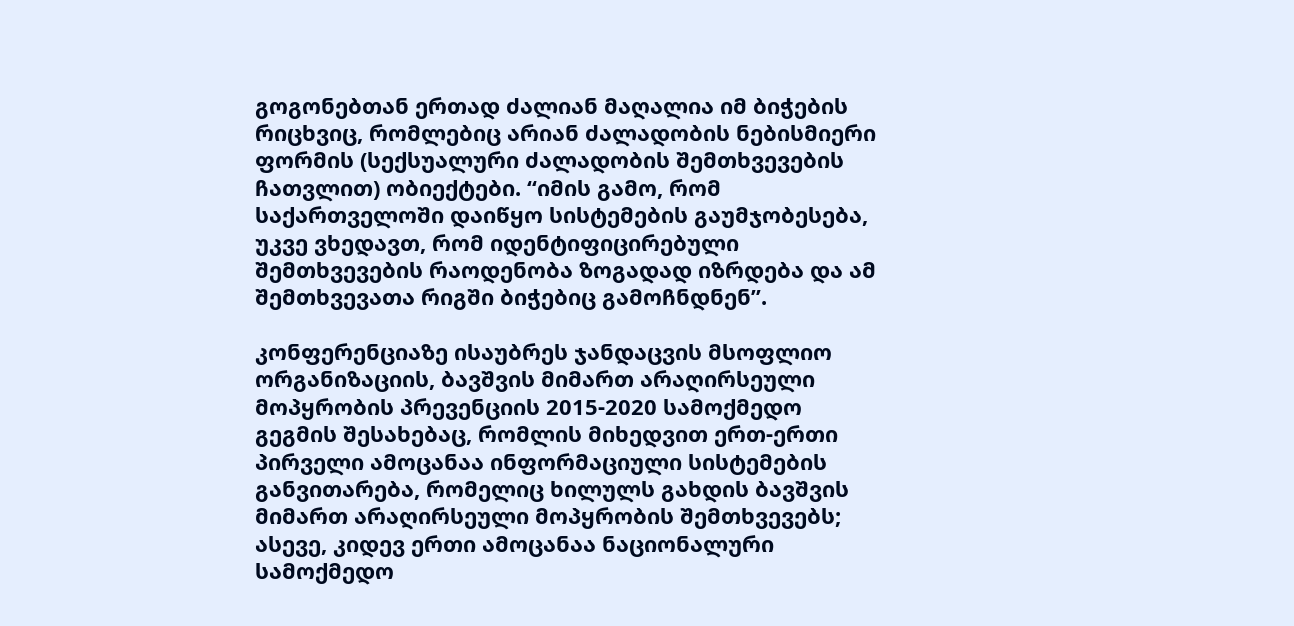გოგონებთან ერთად ძალიან მაღალია იმ ბიჭების რიცხვიც, რომლებიც არიან ძალადობის ნებისმიერი ფორმის (სექსუალური ძალადობის შემთხვევების ჩათვლით) ობიექტები. “იმის გამო, რომ საქართველოში დაიწყო სისტემების გაუმჯობესება, უკვე ვხედავთ, რომ იდენტიფიცირებული შემთხვევების რაოდენობა ზოგადად იზრდება და ამ შემთხვევათა რიგში ბიჭებიც გამოჩნდნენ”.

კონფერენციაზე ისაუბრეს ჯანდაცვის მსოფლიო ორგანიზაციის, ბავშვის მიმართ არაღირსეული მოპყრობის პრევენციის 2015-2020 სამოქმედო გეგმის შესახებაც, რომლის მიხედვით ერთ-ერთი პირველი ამოცანაა ინფორმაციული სისტემების განვითარება, რომელიც ხილულს გახდის ბავშვის მიმართ არაღირსეული მოპყრობის შემთხვევებს; ასევე, კიდევ ერთი ამოცანაა ნაციონალური სამოქმედო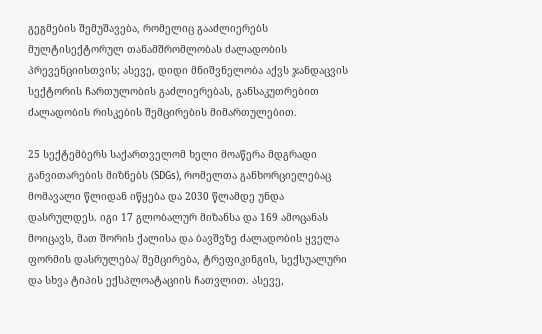გეგმების შემუშავება, რომელიც გააძლიერებს მულტისექტორულ თანამშრომლობას ძალადობის პრევენციისთვის; ასევე, დიდი მნიშვნელობა აქვს ჯანდაცვის სექტორის ჩართულობის გაძლიერებას, განსაკუთრებით ძალადობის რისკების შემცირების მიმართულებით.

25 სექტემბერს საქართველომ ხელი მოაწერა მდგრადი განვითარების მიზნებს (SDGs), რომელთა განხორციელებაც მომავალი წლიდან იწყება და 2030 წლამდე უნდა დასრულდეს. იგი 17 გლობალურ მიზანსა და 169 ამოცანას მოიცავს, მათ შორის ქალისა და ბავშვზე ძალადობის ყველა ფორმის დასრულება/ შემცირება, ტრეფიკინგის, სექსუალური და სხვა ტიპის ექსპლოატაციის ჩათვლით. ასევე,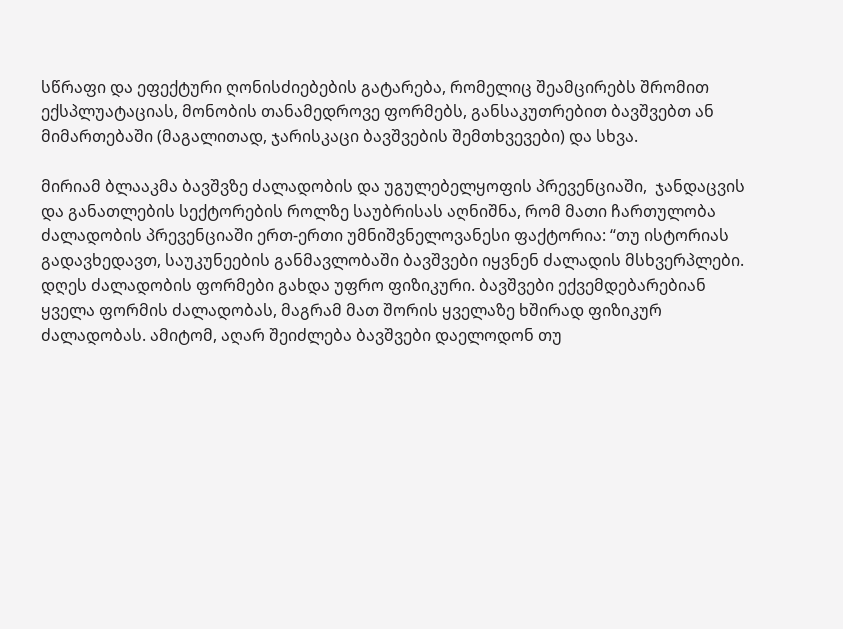სწრაფი და ეფექტური ღონისძიებების გატარება, რომელიც შეამცირებს შრომით ექსპლუატაციას, მონობის თანამედროვე ფორმებს, განსაკუთრებით ბავშვებთ ან მიმართებაში (მაგალითად, ჯარისკაცი ბავშვების შემთხვევები) და სხვა.

მირიამ ბლააკმა ბავშვზე ძალადობის და უგულებელყოფის პრევენციაში,  ჯანდაცვის და განათლების სექტორების როლზე საუბრისას აღნიშნა, რომ მათი ჩართულობა ძალადობის პრევენციაში ერთ-ერთი უმნიშვნელოვანესი ფაქტორია: “თუ ისტორიას გადავხედავთ, საუკუნეების განმავლობაში ბავშვები იყვნენ ძალადის მსხვერპლები. დღეს ძალადობის ფორმები გახდა უფრო ფიზიკური. ბავშვები ექვემდებარებიან ყველა ფორმის ძალადობას, მაგრამ მათ შორის ყველაზე ხშირად ფიზიკურ ძალადობას. ამიტომ, აღარ შეიძლება ბავშვები დაელოდონ თუ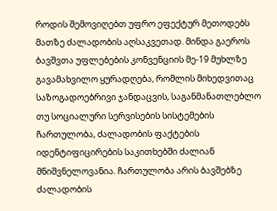როდის შემოვიღებთ უფრო ეფექტურ მეთოდებს მათზე ძალადობის აღსაკვეთად. მინდა გაეროს ბავშვთა უფლებების კონვენციის მე-19 მუხლზე გავამახვილო ყურადღება, რომლის მიხედვითაც საზოგადოებრივი ჯანდაცვის, საგანმანათლებლო თუ სოციალური სერვისების სისტემების ჩართულობა, ძალადობის ფაქტების იდენტიფიცირების საკითხებში ძალიან მნიშვნელოვანია. ჩართულობა არის ბავშებზე ძალადობის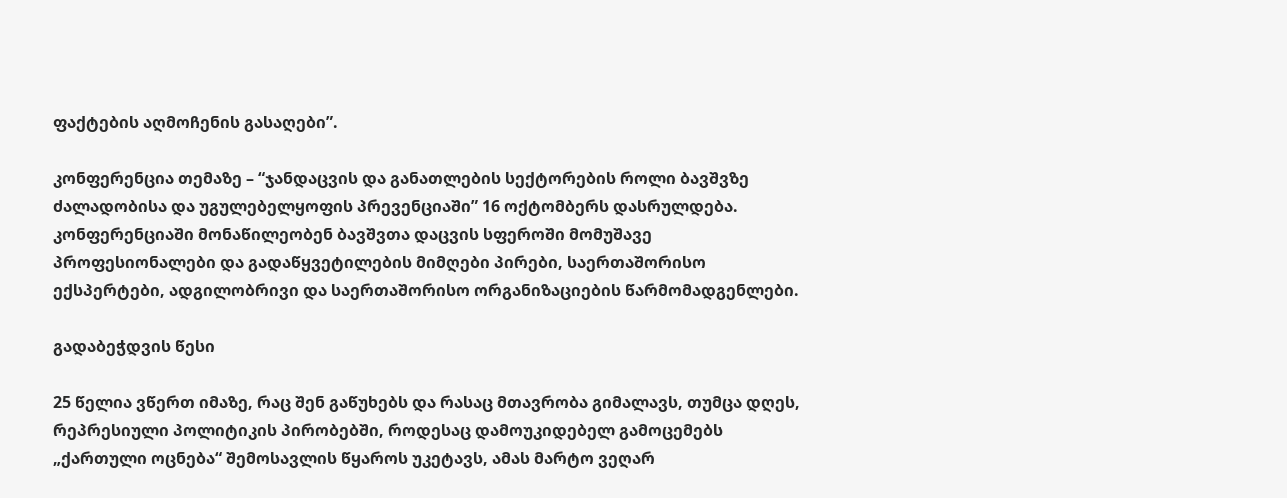ფაქტების აღმოჩენის გასაღები”.

კონფერენცია თემაზე – “ჯანდაცვის და განათლების სექტორების როლი ბავშვზე ძალადობისა და უგულებელყოფის პრევენციაში” 16 ოქტომბერს დასრულდება. კონფერენციაში მონაწილეობენ ბავშვთა დაცვის სფეროში მომუშავე პროფესიონალები და გადაწყვეტილების მიმღები პირები, საერთაშორისო ექსპერტები, ადგილობრივი და საერთაშორისო ორგანიზაციების წარმომადგენლები.

გადაბეჭდვის წესი

25 წელია ვწერთ იმაზე, რაც შენ გაწუხებს და რასაც მთავრობა გიმალავს, თუმცა დღეს, რეპრესიული პოლიტიკის პირობებში, როდესაც დამოუკიდებელ გამოცემებს „ქართული ოცნება“ შემოსავლის წყაროს უკეტავს, ამას მარტო ვეღარ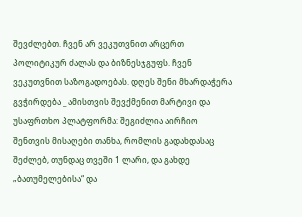შევძლებთ. ჩვენ არ ვეკუთვნით არცერთ პოლიტიკურ ძალას და ბიზნესჯგუფს. ჩვენ ვეკუთვნით საზოგადოებას. დღეს შენი მხარდაჭერა გვჭირდება _ ამისთვის შევქმენით მარტივი და უსაფრთხო პლატფორმა: შეგიძლია აირჩიო შენთვის მისაღები თანხა, რომლის გადახდასაც შეძლებ, თუნდაც თვეში 1 ლარი, და გახდე „ბათუმელებისა“ და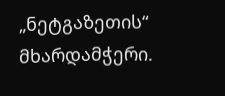„ნეტგაზეთის“ მხარდამჭერი.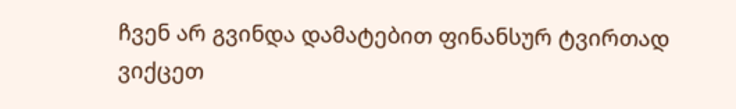ჩვენ არ გვინდა დამატებით ფინანსურ ტვირთად ვიქცეთ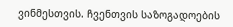ვინმესთვის. ჩვენთვის საზოგადოების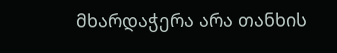მხარდაჭერა არა თანხის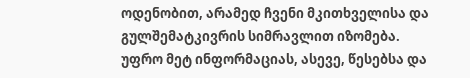ოდენობით, არამედ ჩვენი მკითხველისა და გულშემატკივრის სიმრავლით იზომება.
უფრო მეტ ინფორმაციას, ასევე, წესებსა და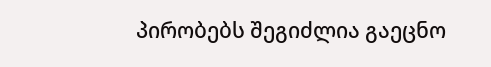პირობებს შეგიძლია გაეცნო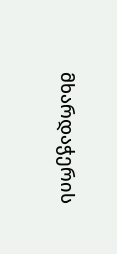მხარდაჭერის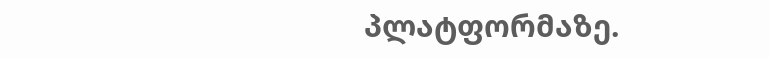პლატფორმაზე.